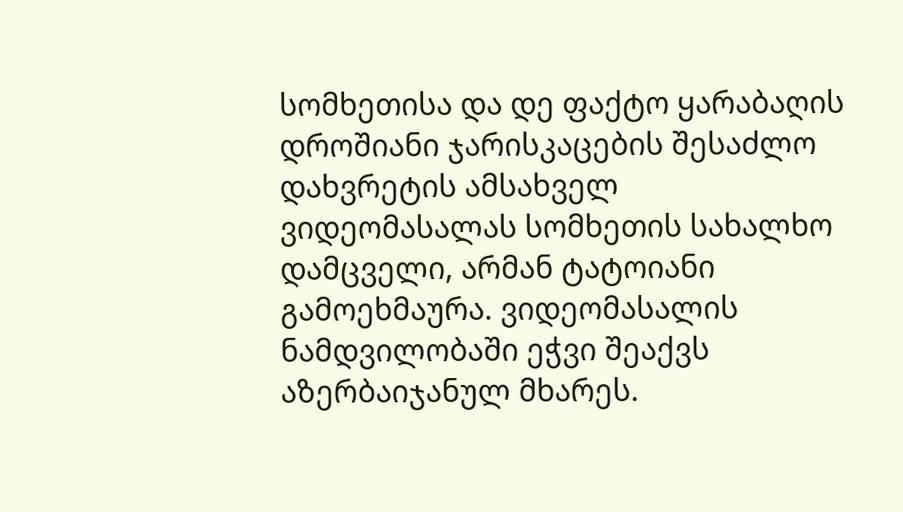სომხეთისა და დე ფაქტო ყარაბაღის დროშიანი ჯარისკაცების შესაძლო დახვრეტის ამსახველ ვიდეომასალას სომხეთის სახალხო დამცველი, არმან ტატოიანი გამოეხმაურა. ვიდეომასალის ნამდვილობაში ეჭვი შეაქვს აზერბაიჯანულ მხარეს.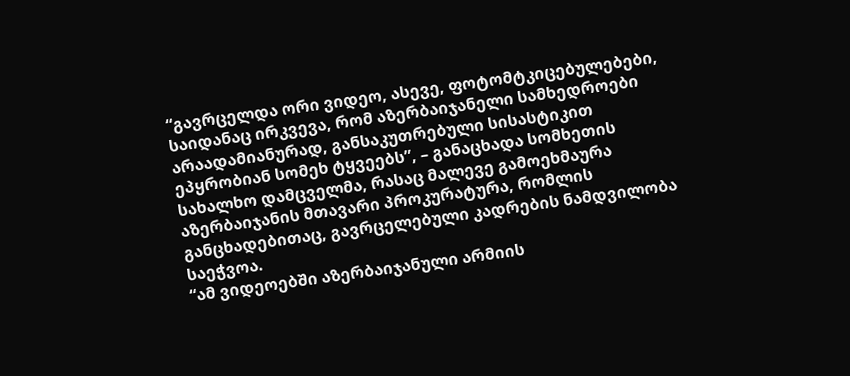“გავრცელდა ორი ვიდეო, ასევე, ფოტომტკიცებულებები, საიდანაც ირკვევა, რომ აზერბაიჯანელი სამხედროები არაადამიანურად, განსაკუთრებული სისასტიკით ეპყრობიან სომეხ ტყვეებს”, – განაცხადა სომხეთის სახალხო დამცველმა, რასაც მალევე გამოეხმაურა აზერბაიჯანის მთავარი პროკურატურა, რომლის განცხადებითაც, გავრცელებული კადრების ნამდვილობა საეჭვოა.
“ამ ვიდეოებში აზერბაიჯანული არმიის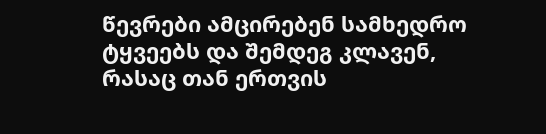წევრები ამცირებენ სამხედრო ტყვეებს და შემდეგ კლავენ, რასაც თან ერთვის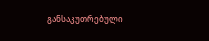განსაკუთრებული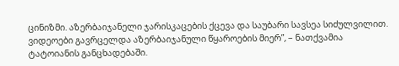ცინიზმი. აზერბაიჯანელი ჯარისკაცების ქცევა და საუბარი სავსეა სიძულვილით. ვიდეოები გავრცელდა აზერბაიჯანული წყაროების მიერ”, – ნათქვამია ტატოიანის განცხადებაში.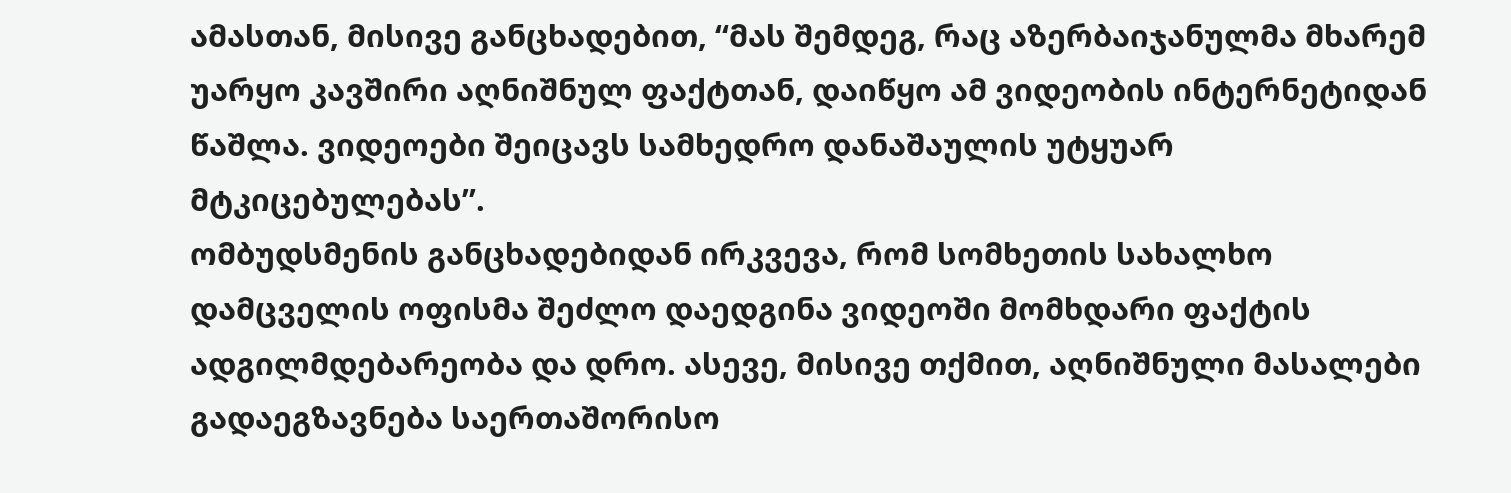ამასთან, მისივე განცხადებით, “მას შემდეგ, რაც აზერბაიჯანულმა მხარემ უარყო კავშირი აღნიშნულ ფაქტთან, დაიწყო ამ ვიდეობის ინტერნეტიდან წაშლა. ვიდეოები შეიცავს სამხედრო დანაშაულის უტყუარ მტკიცებულებას”.
ომბუდსმენის განცხადებიდან ირკვევა, რომ სომხეთის სახალხო დამცველის ოფისმა შეძლო დაედგინა ვიდეოში მომხდარი ფაქტის ადგილმდებარეობა და დრო. ასევე, მისივე თქმით, აღნიშნული მასალები გადაეგზავნება საერთაშორისო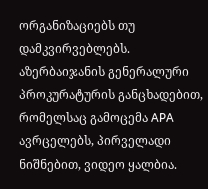ორგანიზაციებს თუ დამკვირვებლებს.
აზერბაიჯანის გენერალური პროკურატურის განცხადებით, რომელსაც გამოცემა APA ავრცელებს, პირველადი ნიშნებით, ვიდეო ყალბია.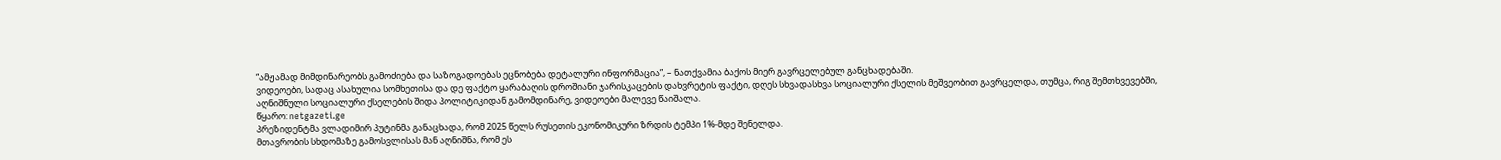“ამჟამად მიმდინარეობს გამოძიება და საზოგადოებას ეცნობება დეტალური ინფორმაცია”, – ნათქვამია ბაქოს მიერ გავრცელებულ განცხადებაში.
ვიდეოები, სადაც ასახულია სომხეთისა და დე ფაქტო ყარაბაღის დროშიანი ჯარისკაცების დახვრეტის ფაქტი, დღეს სხვადასხვა სოციალური ქსელის მეშვეობით გავრცელდა, თუმცა, რიგ შემთხვევებში, აღნიშნული სოციალური ქსელების შიდა პოლიტიკიდან გამომდინარე, ვიდეოები მალევე წაიშალა.
წყარო: netgazeti.ge
პრეზიდენტმა ვლადიმირ პუტინმა განაცხადა, რომ 2025 წელს რუსეთის ეკონომიკური ზრდის ტემპი 1%-მდე შენელდა.
მთავრობის სხდომაზე გამოსვლისას მან აღნიშნა, რომ ეს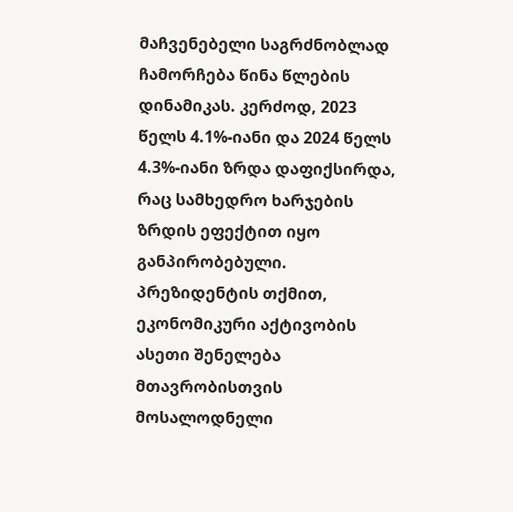მაჩვენებელი საგრძნობლად ჩამორჩება წინა წლების დინამიკას. კერძოდ, 2023 წელს 4.1%-იანი და 2024 წელს 4.3%-იანი ზრდა დაფიქსირდა, რაც სამხედრო ხარჯების ზრდის ეფექტით იყო განპირობებული.
პრეზიდენტის თქმით, ეკონომიკური აქტივობის ასეთი შენელება მთავრობისთვის მოსალოდნელი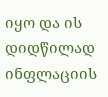იყო და ის დიდწილად ინფლაციის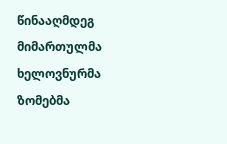წინააღმდეგ მიმართულმა ხელოვნურმა ზომებმა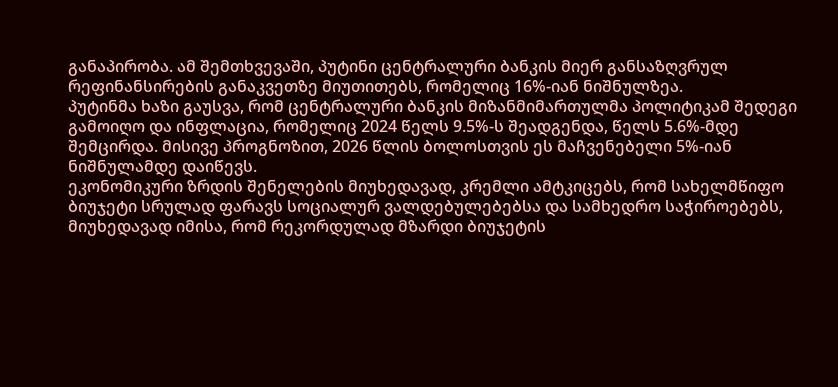განაპირობა. ამ შემთხვევაში, პუტინი ცენტრალური ბანკის მიერ განსაზღვრულ რეფინანსირების განაკვეთზე მიუთითებს, რომელიც 16%-იან ნიშნულზეა.
პუტინმა ხაზი გაუსვა, რომ ცენტრალური ბანკის მიზანმიმართულმა პოლიტიკამ შედეგი გამოიღო და ინფლაცია, რომელიც 2024 წელს 9.5%-ს შეადგენდა, წელს 5.6%-მდე შემცირდა. მისივე პროგნოზით, 2026 წლის ბოლოსთვის ეს მაჩვენებელი 5%-იან ნიშნულამდე დაიწევს.
ეკონომიკური ზრდის შენელების მიუხედავად, კრემლი ამტკიცებს, რომ სახელმწიფო ბიუჯეტი სრულად ფარავს სოციალურ ვალდებულებებსა და სამხედრო საჭიროებებს, მიუხედავად იმისა, რომ რეკორდულად მზარდი ბიუჯეტის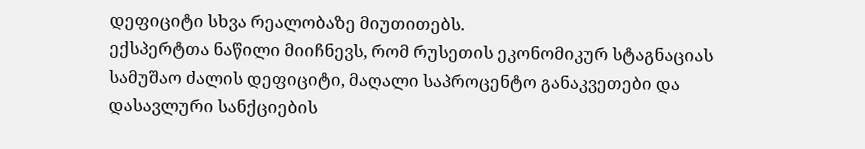დეფიციტი სხვა რეალობაზე მიუთითებს.
ექსპერტთა ნაწილი მიიჩნევს, რომ რუსეთის ეკონომიკურ სტაგნაციას სამუშაო ძალის დეფიციტი, მაღალი საპროცენტო განაკვეთები და დასავლური სანქციების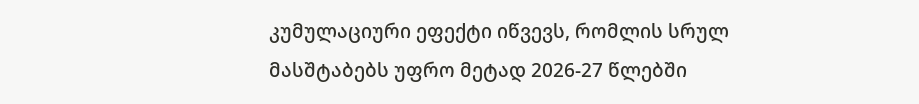კუმულაციური ეფექტი იწვევს, რომლის სრულ მასშტაბებს უფრო მეტად 2026-27 წლებში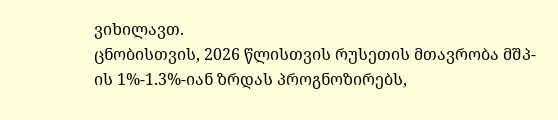ვიხილავთ.
ცნობისთვის, 2026 წლისთვის რუსეთის მთავრობა მშპ-ის 1%-1.3%-იან ზრდას პროგნოზირებს,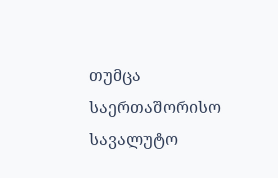თუმცა საერთაშორისო სავალუტო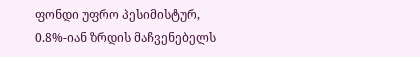ფონდი უფრო პესიმისტურ, 0.8%-იან ზრდის მაჩვენებელს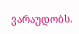ვარაუდობს.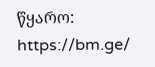წყარო: https://bm.ge/